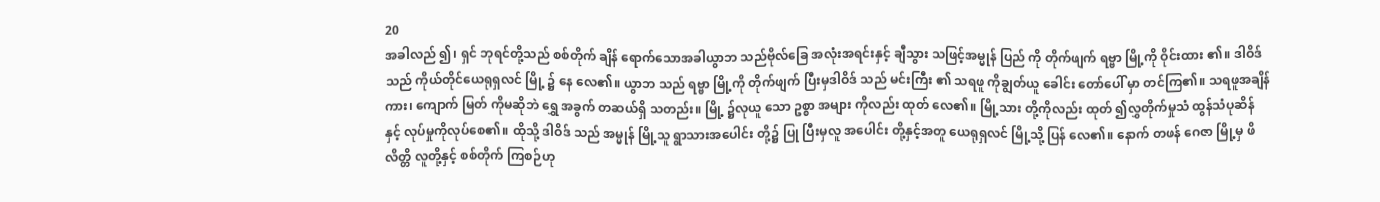20
အခါလည် ၍၊ ရှင် ဘုရင်တို့သည် စစ်တိုက် ချိန် ရောက်သောအခါယွာဘ သည်ဗိုလ်ခြေ အလုံးအရင်းနှင့် ချီသွား သဖြင့်အမ္မုန် ပြည် ကို တိုက်ဖျက် ရဗ္ဗာ မြို့ကို ဝိုင်းထား ၏။ ဒါဝိဒ် သည် ကိုယ်တိုင်ယေရုရှလင် မြို့ ၌ နေ လေ၏။ ယွာဘ သည် ရဗ္ဗာ မြို့ကို တိုက်ဖျက် ပြီးမှဒါဝိဒ် သည် မင်းကြီး ၏ သရဖူ ကိုချွတ်ယူ ခေါင်း တော်ပေါ် မှာ တင်ကြ၏။ သရဖူအချိန် ကား၊ ကျောက် မြတ် ကိုမဆိုဘဲ ရွှေ အခွက် တဆယ်ရှိ သတည်း။ မြို့ ၌လုယူ သော ဥစ္စာ အများ ကိုလည်း ထုတ် လေ၏။ မြို့သား တို့ကိုလည်း ထုတ် ၍လွှတိုက်မှုသံ ထွန်သံပုဆိန် နှင့် လုပ်မှုကိုလုပ်စေ၏။ ထိုသို့ ဒါဝိဒ် သည် အမ္မုန် မြို့သူ ရွာသားအပေါင်း တို့၌ ပြု ပြီးမှလူ အပေါင်း တို့နှင့်အတူ ယေရုရှလင် မြို့သို့ ပြန် လေ၏။ နောက် တဖန် ဂေဇာ မြို့မှ ဖိလိတ္တိ လူတို့နှင့် စစ်တိုက် ကြစဉ်ဟု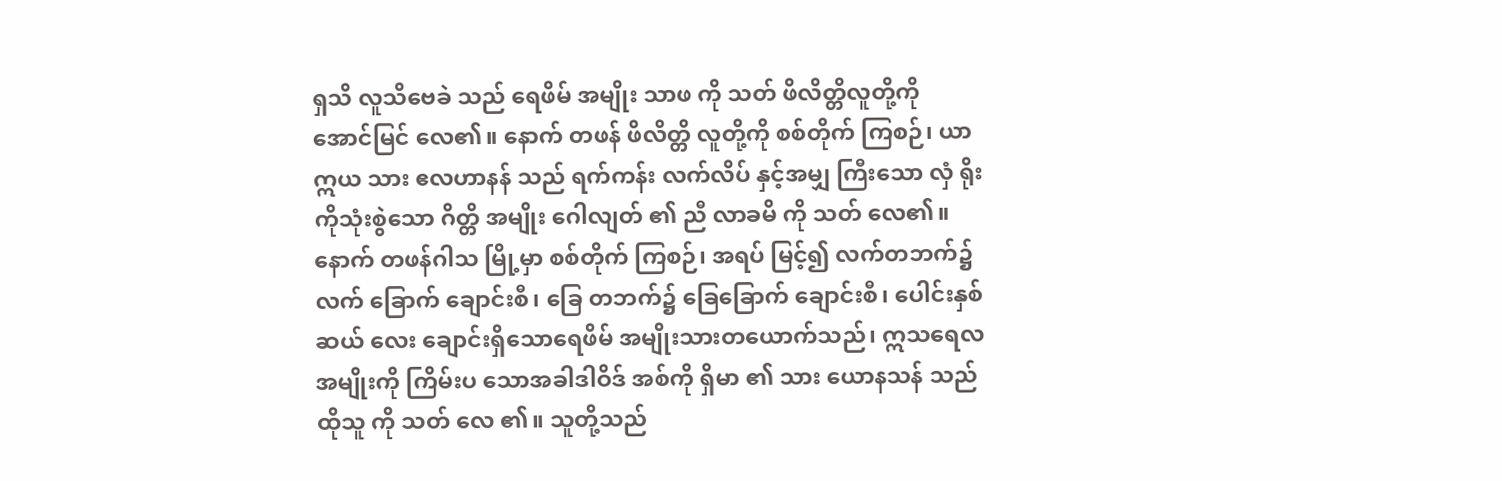ရှသိ လူသိဗေခဲ သည် ရေဖိမ် အမျိုး သာဖ ကို သတ် ဖိလိတ္တိလူတို့ကို အောင်မြင် လေ၏။ နောက် တဖန် ဖိလိတ္တိ လူတို့ကို စစ်တိုက် ကြစဉ်၊ ယာဣယ သား ဧလဟာနန် သည် ရက်ကန်း လက်လိပ် နှင့်အမျှ ကြီးသော လှံ ရိုး ကိုသုံးစွဲသော ဂိတ္တိ အမျိုး ဂေါလျတ် ၏ ညီ လာခမိ ကို သတ် လေ၏။ နောက် တဖန်ဂါသ မြို့မှာ စစ်တိုက် ကြစဉ်၊ အရပ် မြင့်၍ လက်တဘက်၌ လက် ခြောက် ချောင်းစီ၊ ခြေ တဘက်၌ ခြေခြောက် ချောင်းစီ၊ ပေါင်းနှစ်ဆယ် လေး ချောင်းရှိသောရေဖိမ် အမျိုးသားတယောက်သည်၊ ဣသရေလ အမျိုးကို ကြိမ်းပ သောအခါဒါဝိဒ် အစ်ကို ရှိမာ ၏ သား ယောနသန် သည် ထိုသူ ကို သတ် လေ ၏။ သူတို့သည်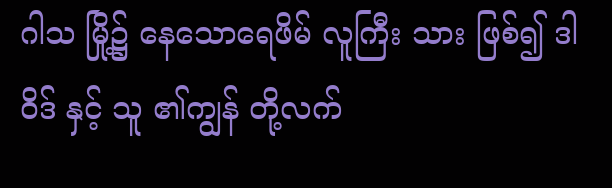ဂါသ မြို့၌ နေသောရေဖိမ် လူကြီး သား ဖြစ်၍ ဒါဝိဒ် နှင့် သူ ၏ကျွန် တို့လက်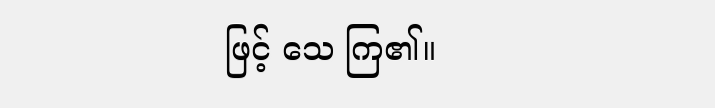ဖြင့် သေ ကြ၏။